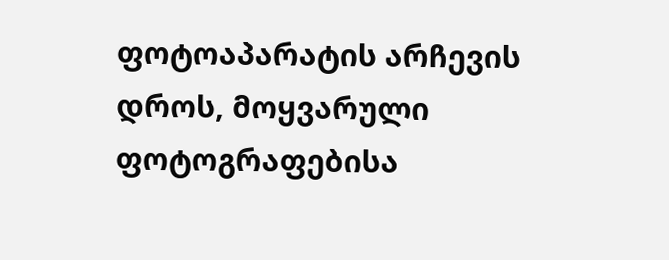ფოტოაპარატის არჩევის დროს, მოყვარული ფოტოგრაფებისა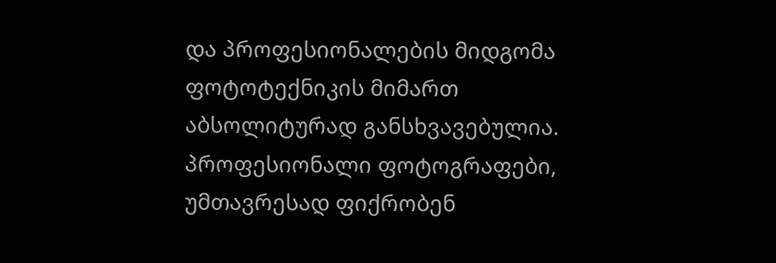და პროფესიონალების მიდგომა ფოტოტექნიკის მიმართ აბსოლიტურად განსხვავებულია.
პროფესიონალი ფოტოგრაფები, უმთავრესად ფიქრობენ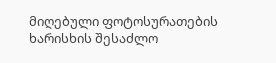მიღებული ფოტოსურათების ხარისხის შესაძლო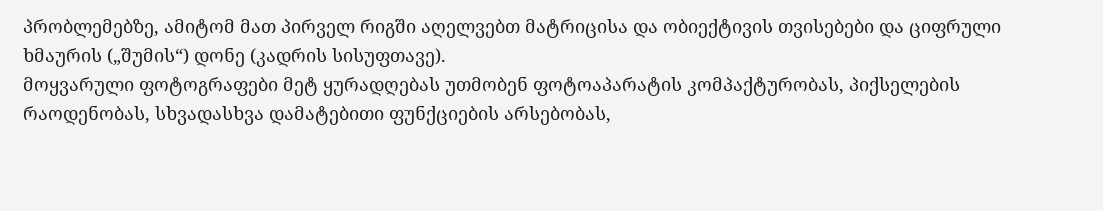პრობლემებზე, ამიტომ მათ პირველ რიგში აღელვებთ მატრიცისა და ობიექტივის თვისებები და ციფრული ხმაურის („შუმის“) დონე (კადრის სისუფთავე).
მოყვარული ფოტოგრაფები მეტ ყურადღებას უთმობენ ფოტოაპარატის კომპაქტურობას, პიქსელების რაოდენობას, სხვადასხვა დამატებითი ფუნქციების არსებობას,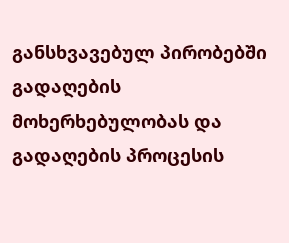განსხვავებულ პირობებში გადაღების მოხერხებულობას და გადაღების პროცესის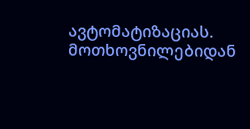ავტომატიზაციას.
მოთხოვნილებიდან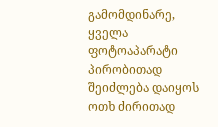გამომდინარე, ყველა ფოტოაპარატი პირობითად შეიძლება დაიყოს ოთხ ძირითად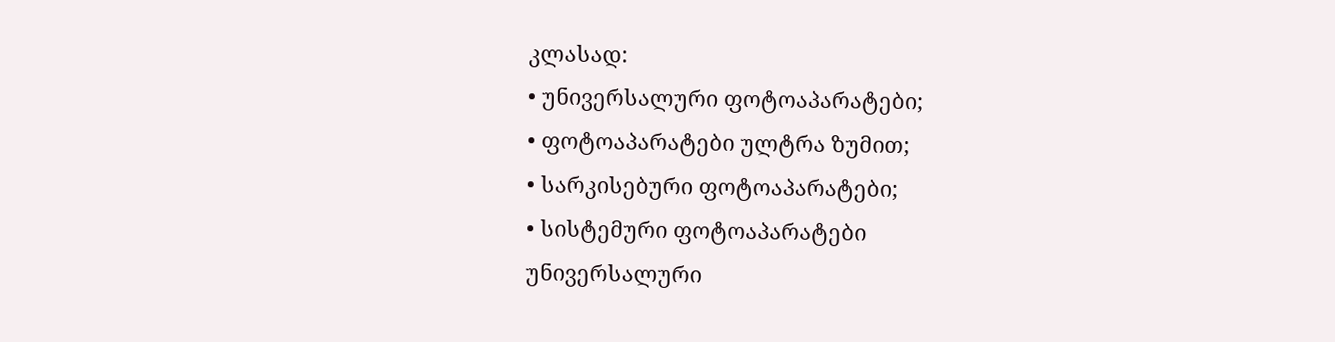კლასად:
• უნივერსალური ფოტოაპარატები;
• ფოტოაპარატები ულტრა ზუმით;
• სარკისებური ფოტოაპარატები;
• სისტემური ფოტოაპარატები
უნივერსალური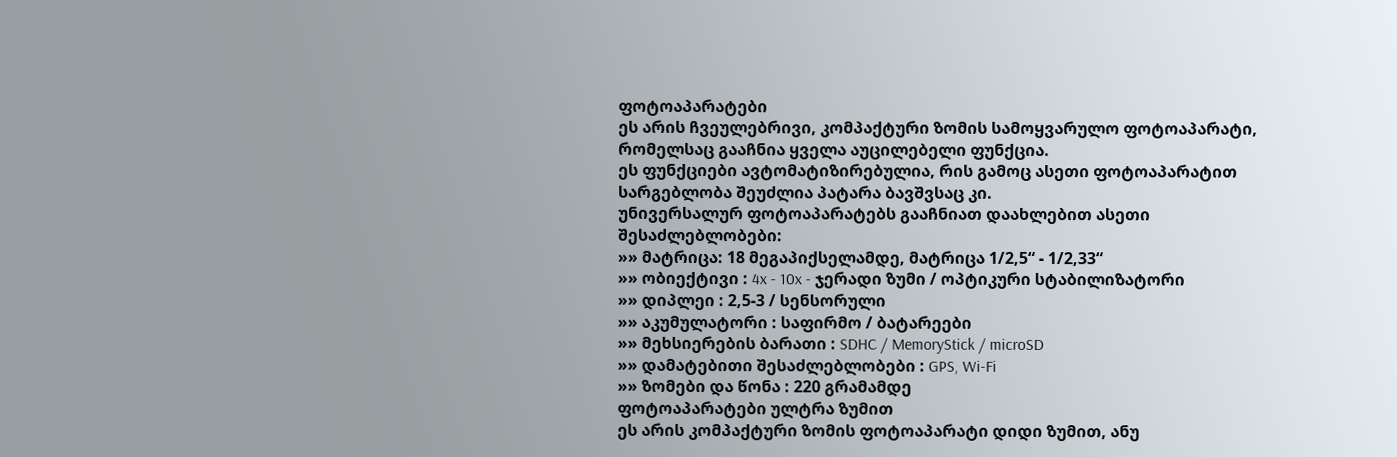ფოტოაპარატები
ეს არის ჩვეულებრივი, კომპაქტური ზომის სამოყვარულო ფოტოაპარატი, რომელსაც გააჩნია ყველა აუცილებელი ფუნქცია.
ეს ფუნქციები ავტომატიზირებულია, რის გამოც ასეთი ფოტოაპარატით სარგებლობა შეუძლია პატარა ბავშვსაც კი.
უნივერსალურ ფოტოაპარატებს გააჩნიათ დაახლებით ასეთი შესაძლებლობები:
»» მატრიცა: 18 მეგაპიქსელამდე, მატრიცა 1/2,5“ - 1/2,33“
»» ობიექტივი : 4x - 10x - ჯერადი ზუმი / ოპტიკური სტაბილიზატორი
»» დიპლეი : 2,5-3 / სენსორული
»» აკუმულატორი : საფირმო / ბატარეები
»» მეხსიერების ბარათი : SDHC / MemoryStick / microSD
»» დამატებითი შესაძლებლობები : GPS, Wi-Fi
»» ზომები და წონა : 220 გრამამდე
ფოტოაპარატები ულტრა ზუმით
ეს არის კომპაქტური ზომის ფოტოაპარატი დიდი ზუმით, ანუ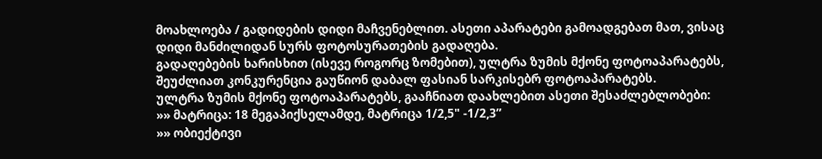მოახლოება / გადიდების დიდი მაჩვენებლით. ასეთი აპარატები გამოადგებათ მათ, ვისაც დიდი მანძილიდან სურს ფოტოსურათების გადაღება.
გადაღებების ხარისხით (ისევე როგორც ზომებით), ულტრა ზუმის მქონე ფოტოაპარატებს, შეუძლიათ კონკურენცია გაუწიონ დაბალ ფასიან სარკისებრ ფოტოაპარატებს.
ულტრა ზუმის მქონე ფოტოაპარატებს, გააჩნიათ დაახლებით ასეთი შესაძლებლობები:
»» მატრიცა: 18 მეგაპიქსელამდე, მატრიცა 1/2,5" -1/2,3”
»» ობიექტივი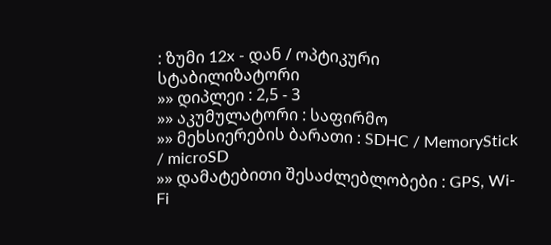: ზუმი 12x - დან / ოპტიკური სტაბილიზატორი
»» დიპლეი : 2,5 - 3
»» აკუმულატორი : საფირმო
»» მეხსიერების ბარათი : SDHC / MemoryStick / microSD
»» დამატებითი შესაძლებლობები : GPS, Wi-Fi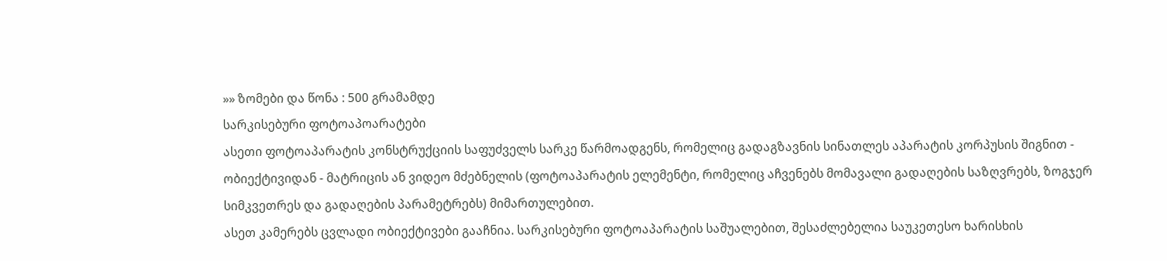»» ზომები და წონა : 500 გრამამდე
სარკისებური ფოტოაპოარატები
ასეთი ფოტოაპარატის კონსტრუქციის საფუძველს სარკე წარმოადგენს, რომელიც გადაგზავნის სინათლეს აპარატის კორპუსის შიგნით - ობიექტივიდან - მატრიცის ან ვიდეო მძებნელის (ფოტოაპარატის ელემენტი, რომელიც აჩვენებს მომავალი გადაღების საზღვრებს, ზოგჯერ სიმკვეთრეს და გადაღების პარამეტრებს) მიმართულებით.
ასეთ კამერებს ცვლადი ობიექტივები გააჩნია. სარკისებური ფოტოაპარატის საშუალებით, შესაძლებელია საუკეთესო ხარისხის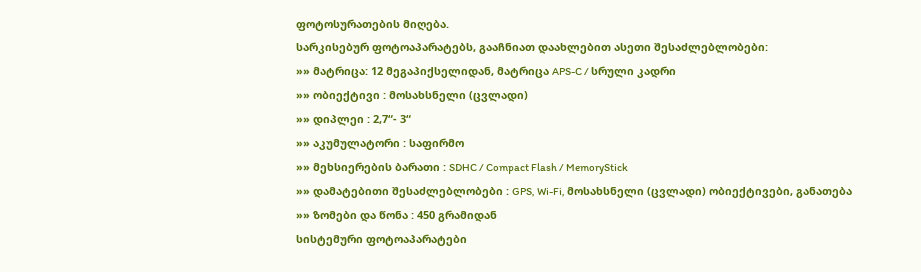ფოტოსურათების მიღება.
სარკისებურ ფოტოაპარატებს, გააჩნიათ დაახლებით ასეთი შესაძლებლობები:
»» მატრიცა: 12 მეგაპიქსელიდან, მატრიცა APS-C / სრული კადრი
»» ობიექტივი : მოსახსნელი (ცვლადი)
»» დიპლეი : 2,7“- 3“
»» აკუმულატორი : საფირმო
»» მეხსიერების ბარათი : SDHC / Compact Flash / MemoryStick
»» დამატებითი შესაძლებლობები : GPS, Wi-Fi, მოსახსნელი (ცვლადი) ობიექტივები, განათება
»» ზომები და წონა : 450 გრამიდან
სისტემური ფოტოაპარატები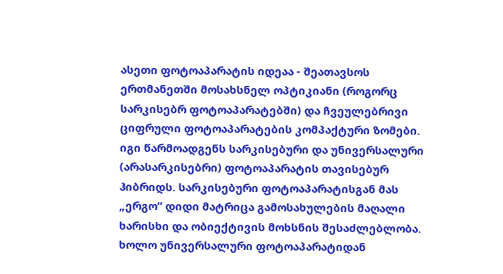ასეთი ფოტოაპარატის იდეაა - შეათავსოს ერთმანეთში მოსახსნელ ოპტიკიანი (როგორც სარკისებრ ფოტოაპარატებში) და ჩვეულებრივი ციფრული ფოტოაპარატების კომპაქტური ზომები.
იგი წარმოადგენს სარკისებური და უნივერსალური (არასარკისებრი) ფოტოაპარატის თავისებურ ჰიბრიდს. სარკისებური ფოტოაპარატისგან მას „ერგო“ დიდი მატრიცა გამოსახულების მაღალი ხარისხი და ობიექტივის მოხსნის შესაძლებლობა. ხოლო უნივერსალური ფოტოაპარატიდან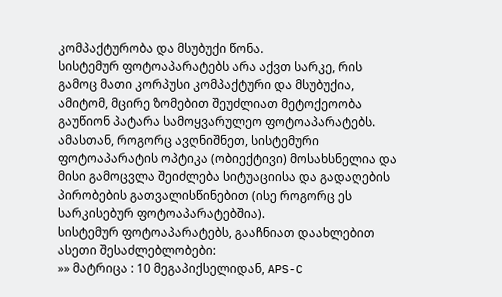კომპაქტურობა და მსუბუქი წონა.
სისტემურ ფოტოაპარატებს არა აქვთ სარკე, რის გამოც მათი კორპუსი კომპაქტური და მსუბუქია, ამიტომ, მცირე ზომებით შეუძლიათ მეტოქეოობა გაუწიონ პატარა სამოყვარულეო ფოტოაპარატებს.
ამასთან, როგორც ავღნიშნეთ, სისტემური ფოტოაპარატის ოპტიკა (ობიექტივი) მოსახსნელია და მისი გამოცვლა შეიძლება სიტუაციისა და გადაღების პირობების გათვალისწინებით (ისე როგორც ეს სარკისებურ ფოტოაპარატებშია).
სისტემურ ფოტოაპარატებს, გააჩნიათ დაახლებით ასეთი შესაძლებლობები:
»» მატრიცა : 10 მეგაპიქსელიდან, APS-C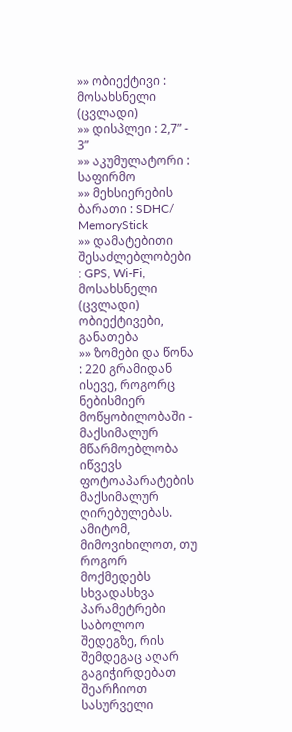»» ობიექტივი : მოსახსნელი (ცვლადი)
»» დისპლეი : 2,7” - 3”
»» აკუმულატორი : საფირმო
»» მეხსიერების ბარათი : SDHC/ MemoryStick
»» დამატებითი შესაძლებლობები : GPS, Wi-Fi, მოსახსნელი (ცვლადი) ობიექტივები, განათება
»» ზომები და წონა : 220 გრამიდან
ისევე, როგორც ნებისმიერ მოწყობილობაში - მაქსიმალურ მწარმოებლობა იწვევს ფოტოაპარატების მაქსიმალურ ღირებულებას.
ამიტომ, მიმოვიხილოთ, თუ როგორ მოქმედებს სხვადასხვა პარამეტრები საბოლოო შედეგზე, რის შემდეგაც აღარ გაგიჭირდებათ შეარჩიოთ სასურველი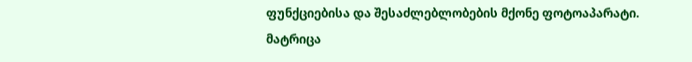ფუნქციებისა და შესაძლებლობების მქონე ფოტოაპარატი.
მატრიცა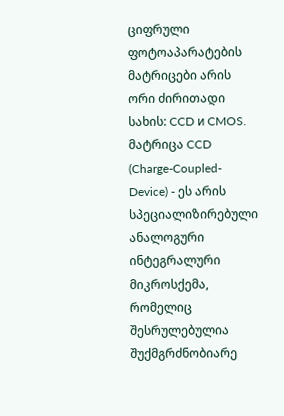ციფრული ფოტოაპარატების მატრიცები არის ორი ძირითადი სახის: CCD и CMOS.
მატრიცა CCD (Charge-Coupled-Device) - ეს არის სპეციალიზირებული ანალოგური ინტეგრალური მიკროსქემა, რომელიც შესრულებულია შუქმგრძნობიარე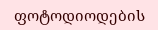ფოტოდიოდების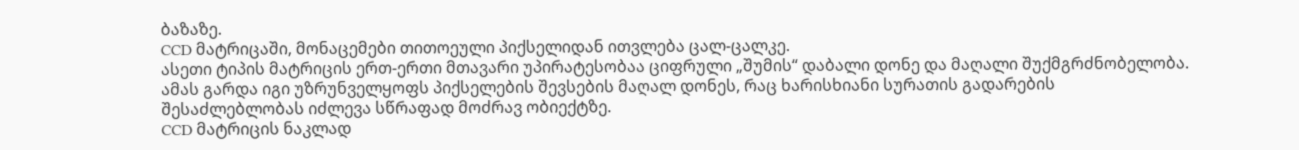ბაზაზე.
CCD მატრიცაში, მონაცემები თითოეული პიქსელიდან ითვლება ცალ-ცალკე.
ასეთი ტიპის მატრიცის ერთ-ერთი მთავარი უპირატესობაა ციფრული „შუმის“ დაბალი დონე და მაღალი შუქმგრძნობელობა.
ამას გარდა იგი უზრუნველყოფს პიქსელების შევსების მაღალ დონეს, რაც ხარისხიანი სურათის გადარების შესაძლებლობას იძლევა სწრაფად მოძრავ ობიექტზე.
CCD მატრიცის ნაკლად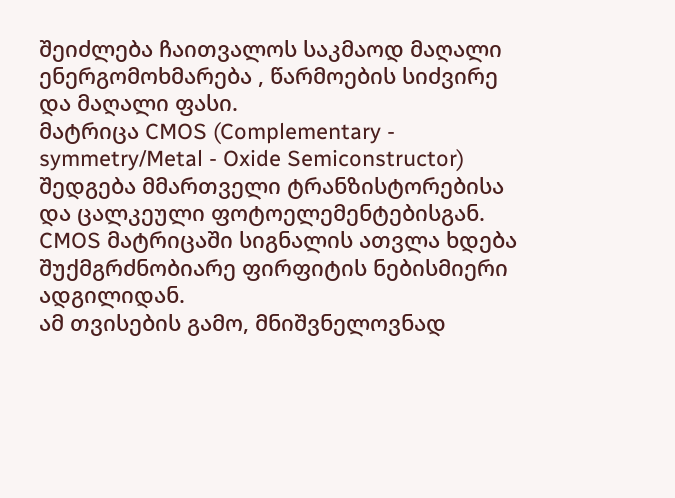შეიძლება ჩაითვალოს საკმაოდ მაღალი ენერგომოხმარება , წარმოების სიძვირე და მაღალი ფასი.
მატრიცა CMOS (Complementary - symmetry/Metal - Oxide Semiconstructor) შედგება მმართველი ტრანზისტორებისა და ცალკეული ფოტოელემენტებისგან. CMOS მატრიცაში სიგნალის ათვლა ხდება შუქმგრძნობიარე ფირფიტის ნებისმიერი ადგილიდან.
ამ თვისების გამო, მნიშვნელოვნად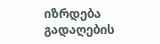იზრდება გადაღების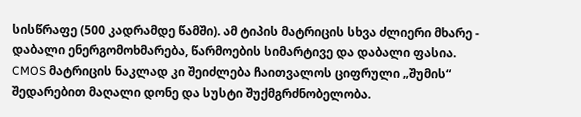სისწრაფე (500 კადრამდე წამში). ამ ტიპის მატრიცის სხვა ძლიერი მხარე - დაბალი ენერგომოხმარება, წარმოების სიმარტივე და დაბალი ფასია.
CMOS მატრიცის ნაკლად კი შეიძლება ჩაითვალოს ციფრული „შუმის“ შედარებით მაღალი დონე და სუსტი შუქმგრძნობელობა.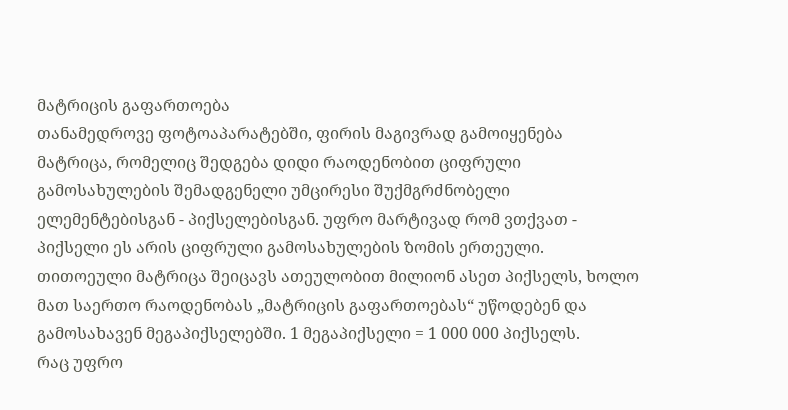მატრიცის გაფართოება
თანამედროვე ფოტოაპარატებში, ფირის მაგივრად გამოიყენება მატრიცა, რომელიც შედგება დიდი რაოდენობით ციფრული გამოსახულების შემადგენელი უმცირესი შუქმგრძნობელი ელემენტებისგან - პიქსელებისგან. უფრო მარტივად რომ ვთქვათ - პიქსელი ეს არის ციფრული გამოსახულების ზომის ერთეული.
თითოეული მატრიცა შეიცავს ათეულობით მილიონ ასეთ პიქსელს, ხოლო მათ საერთო რაოდენობას „მატრიცის გაფართოებას“ უწოდებენ და გამოსახავენ მეგაპიქსელებში. 1 მეგაპიქსელი = 1 000 000 პიქსელს.
რაც უფრო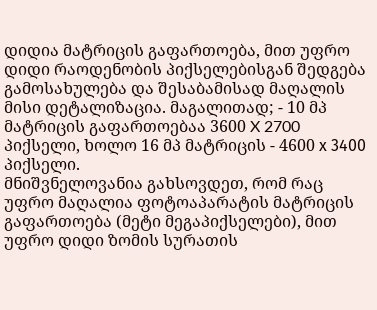დიდია მატრიცის გაფართოება, მით უფრო დიდი რაოდენობის პიქსელებისგან შედგება გამოსახულება და შესაბამისად მაღალის მისი დეტალიზაცია. მაგალითად; - 10 მპ მატრიცის გაფართოებაა 3600 X 2700 პიქსელი, ხოლო 16 მპ მატრიცის - 4600 х 3400 პიქსელი.
მნიშვნელოვანია გახსოვდეთ, რომ რაც უფრო მაღალია ფოტოაპარატის მატრიცის გაფართოება (მეტი მეგაპიქსელები), მით უფრო დიდი ზომის სურათის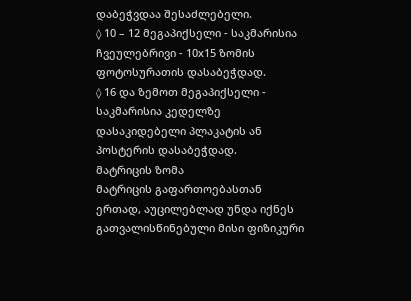დაბეჭვდაა შესაძლებელი.
◊ 10 – 12 მეგაპიქსელი - საკმარისია ჩვეულებრივი - 10х15 ზომის ფოტოსურათის დასაბეჭდად.
◊ 16 და ზემოთ მეგაპიქსელი - საკმარისია კედელზე დასაკიდებელი პლაკატის ან პოსტერის დასაბეჭდად.
მატრიცის ზომა
მატრიცის გაფართოებასთან ერთად, აუცილებლად უნდა იქნეს გათვალისწინებული მისი ფიზიკური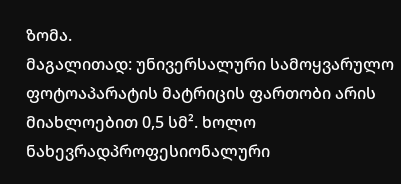ზომა.
მაგალითად: უნივერსალური სამოყვარულო ფოტოაპარატის მატრიცის ფართობი არის მიახლოებით 0,5 სმ². ხოლო ნახევრადპროფესიონალური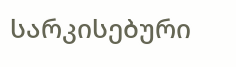სარკისებური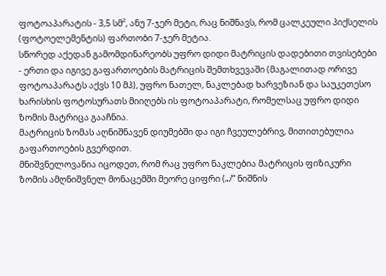ფოტოაპარატის - 3,5 სმ², ანუ 7-ჯერ მეტი, რაც ნიშნავს, რომ ცალკეული პიქსელის (ფოტოელემენტის) ფართობი 7-ჯერ მეტია.
სწორედ აქედან გამომდინარეობს უფრო დიდი მატრიცის დადებითი თვისებები - ერთი და იგივე გაფართოების მატრიცის შემთხვევაში (მაგალითად ორივე ფოტოაპარატს აქვს 10 მპ), უფრო ნათელ, ნაკლებად ხარვეზიან და საუკეთესო ხარისხის ფოტოსურათს მიიღებს ის ფოტოაპარატი, რომელსაც უფრო დიდი ზომის მატრიცა გააჩნია.
მატრიცის ზომას აღნიშნავენ დიუმებში და იგი ჩვეულებრივ, მითითებულია გაფართოების გვერდით.
მნიშვნელოვანია იცოდეთ, რომ რაც უფრო ნაკლებია მატრიცის ფიზიკური ზომის ამღნიშვნელ მონაცემში მეორე ციფრი („/“ ნიშნის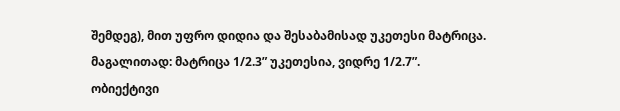შემდეგ), მით უფრო დიდია და შესაბამისად უკეთესი მატრიცა. მაგალითად: მატრიცა 1/2.3” უკეთესია, ვიდრე 1/2.7”.
ობიექტივი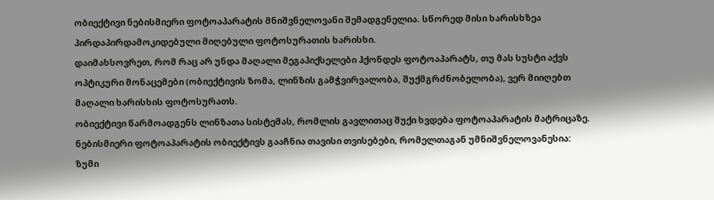ობიექტივი ნებისმიერი ფოტოაპარატის მნიშვნელოვანი შემადგენელია. სწორედ მისი ხარისხზეა პირდაპირდამოკიდებული მიღებული ფოტოსურათის ხარისხი.
დაიმახსოვრეთ, რომ რაც არ უნდა მაღალი მეგაპიქსელები ჰქონდეს ფოტოაპარატს, თუ მას სუსტი აქვს ოპტიკური მონაცემები (ობიექტივის ზომა, ლინზის გამჭვირვალობა, შუქმგრძნობელობა), ვერ მიიღებთ მაღალი ხარისხის ფოტოსურათს.
ობიექტივი წარმოადგენს ლინზათა სისტემას, რომლის გავლითაც შუქი ხვდება ფოტოაპარატის მატრიცაზე. ნებისმიერი ფოტოაპარატის ობიექტივს გააჩნია თავისი თვისებები, რომელთაგან უმნიშვნელოვანესია:
ზუმი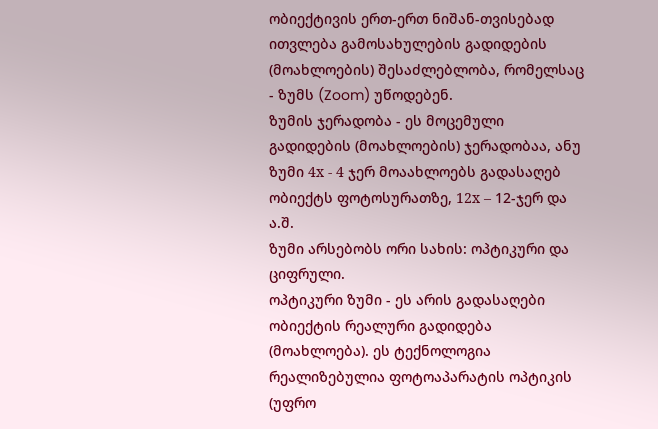ობიექტივის ერთ-ერთ ნიშან-თვისებად ითვლება გამოსახულების გადიდების (მოახლოების) შესაძლებლობა, რომელსაც - ზუმს (Zoom) უწოდებენ.
ზუმის ჯერადობა - ეს მოცემული გადიდების (მოახლოების) ჯერადობაა, ანუ ზუმი 4х - 4 ჯერ მოაახლოებს გადასაღებ ობიექტს ფოტოსურათზე, 12х – 12-ჯერ და ა.შ.
ზუმი არსებობს ორი სახის: ოპტიკური და ციფრული.
ოპტიკური ზუმი - ეს არის გადასაღები ობიექტის რეალური გადიდება (მოახლოება). ეს ტექნოლოგია რეალიზებულია ფოტოაპარატის ოპტიკის (უფრო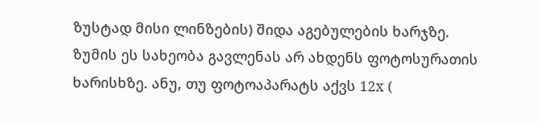ზუსტად მისი ლინზების) შიდა აგებულების ხარჯზე.
ზუმის ეს სახეობა გავლენას არ ახდენს ფოტოსურათის ხარისხზე. ანუ, თუ ფოტოაპარატს აქვს 12х (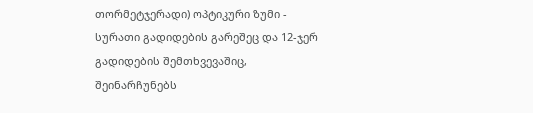თორმეტჯერადი) ოპტიკური ზუმი - სურათი გადიდების გარეშეც და 12-ჯერ გადიდების შემთხვევაშიც, შეინარჩუნებს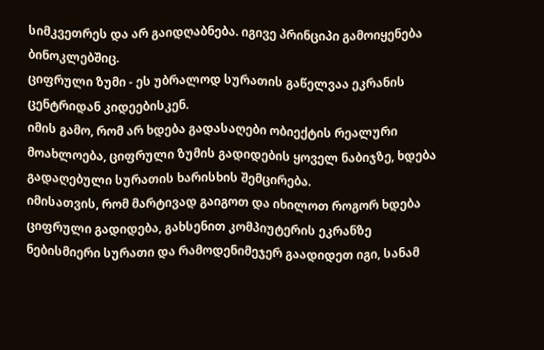სიმკვეთრეს და არ გაიდღაბნება. იგივე პრინციპი გამოიყენება ბინოკლებშიც.
ციფრული ზუმი - ეს უბრალოდ სურათის გაწელვაა ეკრანის ცენტრიდან კიდეებისკენ.
იმის გამო, რომ არ ხდება გადასაღები ობიექტის რეალური მოახლოება, ციფრული ზუმის გადიდების ყოველ ნაბიჯზე, ხდება გადაღებული სურათის ხარისხის შემცირება.
იმისათვის, რომ მარტივად გაიგოთ და იხილოთ როგორ ხდება ციფრული გადიდება, გახსენით კომპიუტერის ეკრანზე ნებისმიერი სურათი და რამოდენიმეჯერ გაადიდეთ იგი, სანამ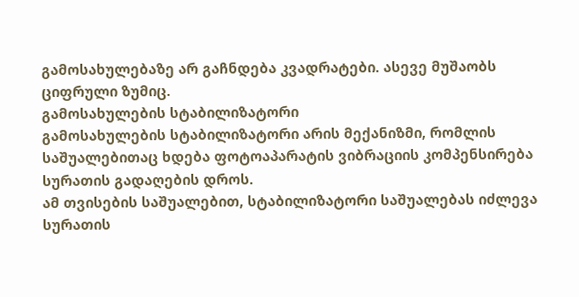გამოსახულებაზე არ გაჩნდება კვადრატები. ასევე მუშაობს ციფრული ზუმიც.
გამოსახულების სტაბილიზატორი
გამოსახულების სტაბილიზატორი არის მექანიზმი, რომლის საშუალებითაც ხდება ფოტოაპარატის ვიბრაციის კომპენსირება სურათის გადაღების დროს.
ამ თვისების საშუალებით, სტაბილიზატორი საშუალებას იძლევა სურათის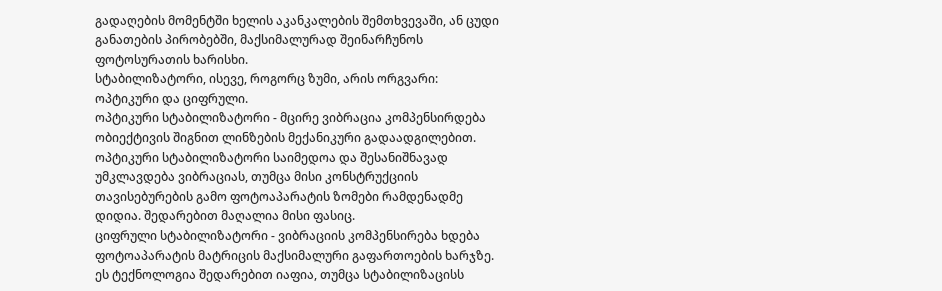გადაღების მომენტში ხელის აკანკალების შემთხვევაში, ან ცუდი განათების პირობებში, მაქსიმალურად შეინარჩუნოს ფოტოსურათის ხარისხი.
სტაბილიზატორი, ისევე, როგორც ზუმი, არის ორგვარი: ოპტიკური და ციფრული.
ოპტიკური სტაბილიზატორი - მცირე ვიბრაცია კომპენსირდება ობიექტივის შიგნით ლინზების მექანიკური გადაადგილებით.
ოპტიკური სტაბილიზატორი საიმედოა და შესანიშნავად უმკლავდება ვიბრაციას, თუმცა მისი კონსტრუქციის თავისებურების გამო ფოტოაპარატის ზომები რამდენადმე დიდია. შედარებით მაღალია მისი ფასიც.
ციფრული სტაბილიზატორი - ვიბრაციის კომპენსირება ხდება ფოტოაპარატის მატრიცის მაქსიმალური გაფართოების ხარჯზე.
ეს ტექნოლოგია შედარებით იაფია, თუმცა სტაბილიზაცისს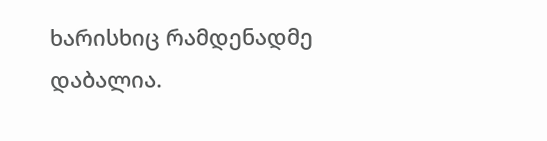ხარისხიც რამდენადმე დაბალია.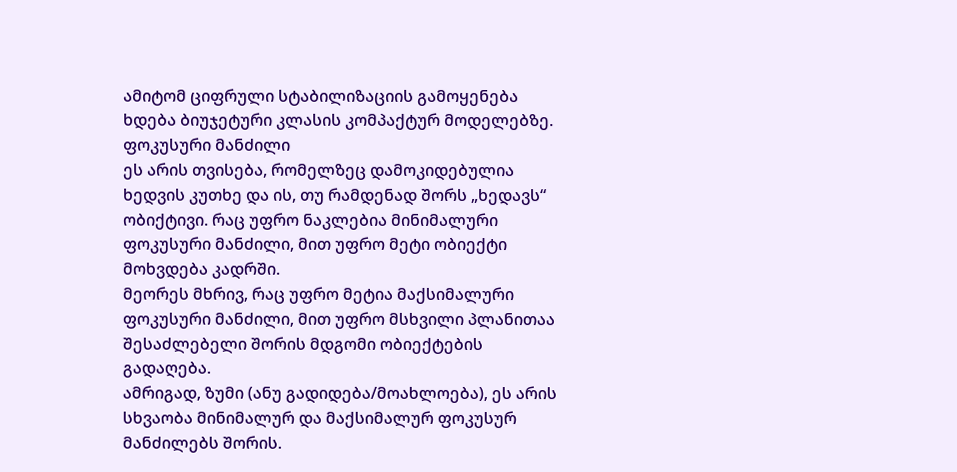ამიტომ ციფრული სტაბილიზაციის გამოყენება ხდება ბიუჯეტური კლასის კომპაქტურ მოდელებზე.
ფოკუსური მანძილი
ეს არის თვისება, რომელზეც დამოკიდებულია ხედვის კუთხე და ის, თუ რამდენად შორს „ხედავს“ ობიქტივი. რაც უფრო ნაკლებია მინიმალური ფოკუსური მანძილი, მით უფრო მეტი ობიექტი მოხვდება კადრში.
მეორეს მხრივ, რაც უფრო მეტია მაქსიმალური ფოკუსური მანძილი, მით უფრო მსხვილი პლანითაა შესაძლებელი შორის მდგომი ობიექტების გადაღება.
ამრიგად, ზუმი (ანუ გადიდება/მოახლოება), ეს არის სხვაობა მინიმალურ და მაქსიმალურ ფოკუსურ მანძილებს შორის.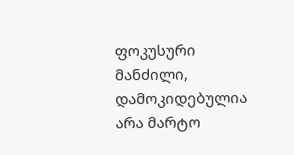ფოკუსური მანძილი, დამოკიდებულია არა მარტო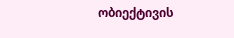ობიექტივის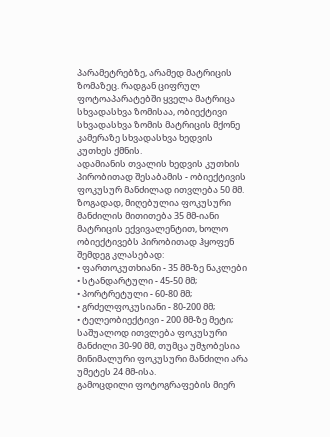პარამეტრებზე, არამედ მატრიცის ზომაზეც. რადგან ციფრულ ფოტოაპარატებში ყველა მატრიცა სხვადასხვა ზომისაა, ობიექტივი სხვადასხვა ზომის მატრიცის მქონე კამერაზე სხვადასხვა ხედვის კუთხეს ქმნის.
ადამიანის თვალის ხედვის კუთხის პირობითად შესაბამის - ობიექტივის ფოკუსურ მანძილად ითვლება 50 მმ. ზოგადად, მიღებულია ფოკუსური მანძილის მითითება 35 მმ-იანი მატრიცის ექვივალენტით, ხოლო ობიექტივებს პირობითად ჰყოფენ შემდეგ კლასებად:
• ფართოკუთხიანი - 35 მმ-ზე ნაკლები
• სტანდარტული - 45-50 მმ;
• პორტრეტული - 60-80 მმ;
• გრძელფოკუსიანი - 80-200 მმ;
• ტელეობიექტივი - 200 მმ-ზე მეტი;
საშუალოდ ითვლება ფოკუსური მანძილი 30-90 მმ, თუმცა უმჯობესია მინიმალური ფოკუსური მანძილი არა უმეტეს 24 მმ-ისა.
გამოცდილი ფოტოგრაფების მიერ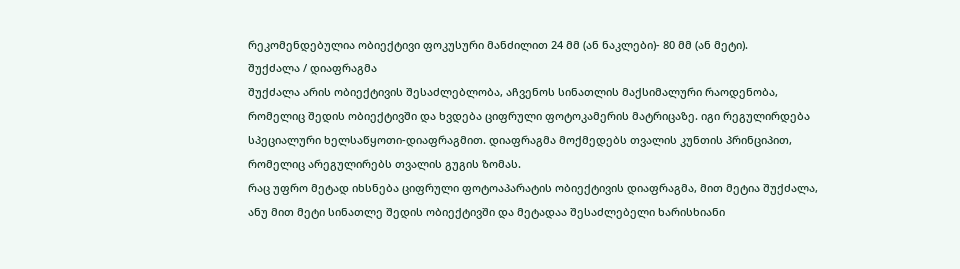რეკომენდებულია ობიექტივი ფოკუსური მანძილით 24 მმ (ან ნაკლები)- 80 მმ (ან მეტი).
შუქძალა / დიაფრაგმა
შუქძალა არის ობიექტივის შესაძლებლობა, აჩვენოს სინათლის მაქსიმალური რაოდენობა, რომელიც შედის ობიექტივში და ხვდება ციფრული ფოტოკამერის მატრიცაზე. იგი რეგულირდება სპეციალური ხელსაწყოთი-დიაფრაგმით. დიაფრაგმა მოქმედებს თვალის კუნთის პრინციპით, რომელიც არეგულირებს თვალის გუგის ზომას.
რაც უფრო მეტად იხსნება ციფრული ფოტოაპარატის ობიექტივის დიაფრაგმა, მით მეტია შუქძალა, ანუ მით მეტი სინათლე შედის ობიექტივში და მეტადაა შესაძლებელი ხარისხიანი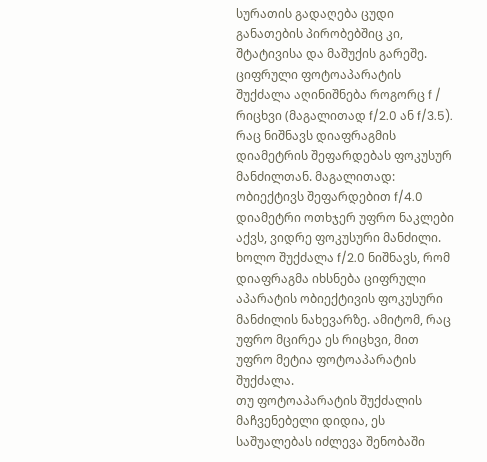სურათის გადაღება ცუდი განათების პირობებშიც კი, შტატივისა და მაშუქის გარეშე.
ციფრული ფოტოაპარატის შუქძალა აღინიშნება როგორც f / რიცხვი (მაგალითად f/2.0 ან f/3.5). რაც ნიშნავს დიაფრაგმის დიამეტრის შეფარდებას ფოკუსურ მანძილთან. მაგალითად: ობიექტივს შეფარდებით f/4.0 დიამეტრი ოთხჯერ უფრო ნაკლები აქვს, ვიდრე ფოკუსური მანძილი. ხოლო შუქძალა f/2.0 ნიშნავს, რომ დიაფრაგმა იხსნება ციფრული აპარატის ობიექტივის ფოკუსური მანძილის ნახევარზე. ამიტომ, რაც უფრო მცირეა ეს რიცხვი, მით უფრო მეტია ფოტოაპარატის შუქძალა.
თუ ფოტოაპარატის შუქძალის მაჩვენებელი დიდია, ეს საშუალებას იძლევა შენობაში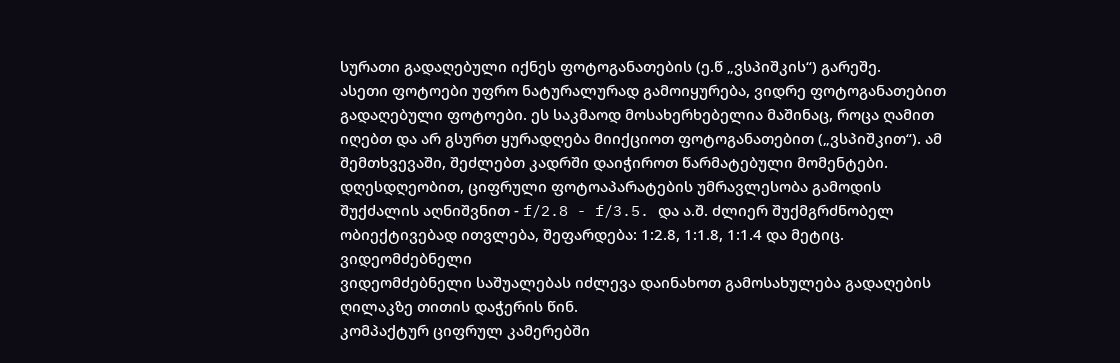სურათი გადაღებული იქნეს ფოტოგანათების (ე.წ „ვსპიშკის“) გარეშე.
ასეთი ფოტოები უფრო ნატურალურად გამოიყურება, ვიდრე ფოტოგანათებით გადაღებული ფოტოები. ეს საკმაოდ მოსახერხებელია მაშინაც, როცა ღამით იღებთ და არ გსურთ ყურადღება მიიქციოთ ფოტოგანათებით („ვსპიშკით“). ამ შემთხვევაში, შეძლებთ კადრში დაიჭიროთ წარმატებული მომენტები.
დღესდღეობით, ციფრული ფოტოაპარატების უმრავლესობა გამოდის შუქძალის აღნიშვნით - f/2.8 - f/3.5. და ა.შ. ძლიერ შუქმგრძნობელ ობიექტივებად ითვლება, შეფარდება: 1:2.8, 1:1.8, 1:1.4 და მეტიც.
ვიდეომძებნელი
ვიდეომძებნელი საშუალებას იძლევა დაინახოთ გამოსახულება გადაღების ღილაკზე თითის დაჭერის წინ.
კომპაქტურ ციფრულ კამერებში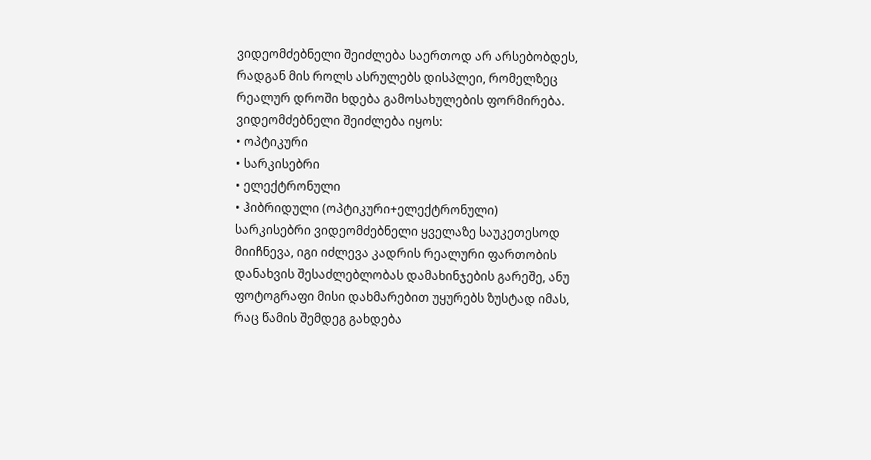ვიდეომძებნელი შეიძლება საერთოდ არ არსებობდეს, რადგან მის როლს ასრულებს დისპლეი, რომელზეც რეალურ დროში ხდება გამოსახულების ფორმირება. ვიდეომძებნელი შეიძლება იყოს:
• ოპტიკური
• სარკისებრი
• ელექტრონული
• ჰიბრიდული (ოპტიკური+ელექტრონული)
სარკისებრი ვიდეომძებნელი ყველაზე საუკეთესოდ მიიჩნევა, იგი იძლევა კადრის რეალური ფართობის დანახვის შესაძლებლობას დამახინჯების გარეშე, ანუ ფოტოგრაფი მისი დახმარებით უყურებს ზუსტად იმას, რაც წამის შემდეგ გახდება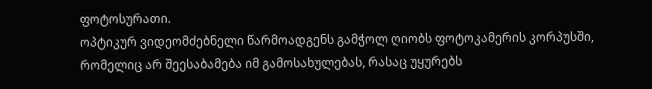ფოტოსურათი.
ოპტიკურ ვიდეომძებნელი წარმოადგენს გამჭოლ ღიობს ფოტოკამერის კორპუსში, რომელიც არ შეესაბამება იმ გამოსახულებას, რასაც უყურებს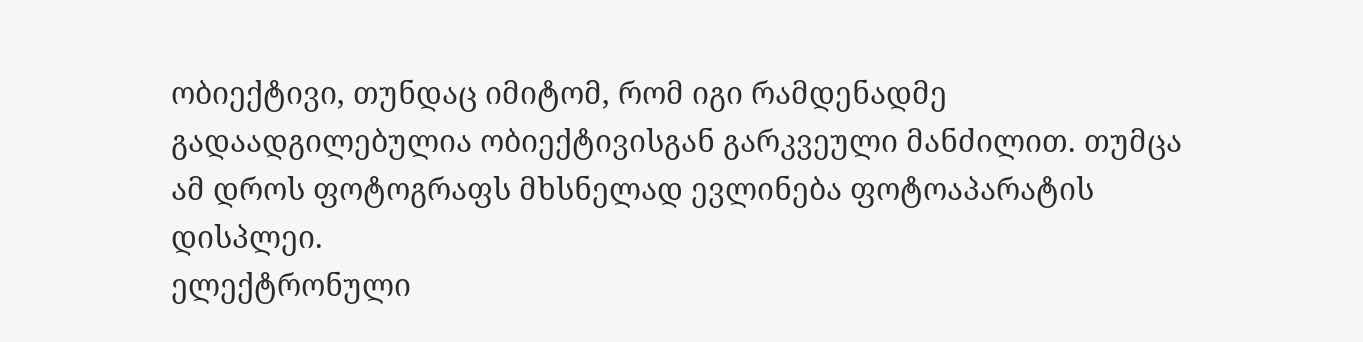ობიექტივი, თუნდაც იმიტომ, რომ იგი რამდენადმე გადაადგილებულია ობიექტივისგან გარკვეული მანძილით. თუმცა ამ დროს ფოტოგრაფს მხსნელად ევლინება ფოტოაპარატის დისპლეი.
ელექტრონული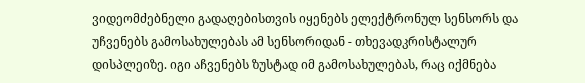ვიდეომძებნელი გადაღებისთვის იყენებს ელექტრონულ სენსორს და უჩვენებს გამოსახულებას ამ სენსორიდან - თხევადკრისტალურ დისპლეიზე. იგი აჩვენებს ზუსტად იმ გამოსახულებას, რაც იქმნება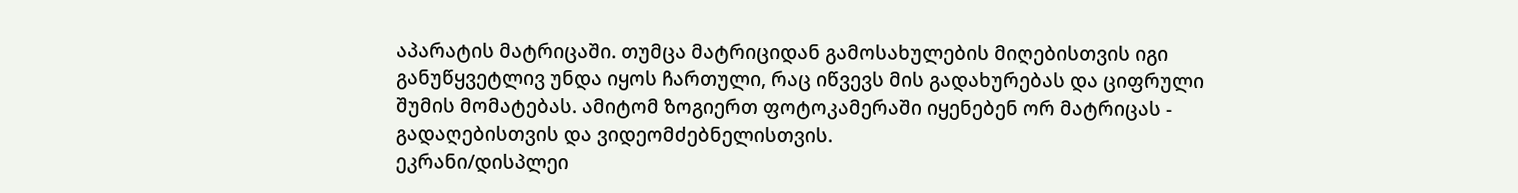აპარატის მატრიცაში. თუმცა მატრიციდან გამოსახულების მიღებისთვის იგი განუწყვეტლივ უნდა იყოს ჩართული, რაც იწვევს მის გადახურებას და ციფრული შუმის მომატებას. ამიტომ ზოგიერთ ფოტოკამერაში იყენებენ ორ მატრიცას - გადაღებისთვის და ვიდეომძებნელისთვის.
ეკრანი/დისპლეი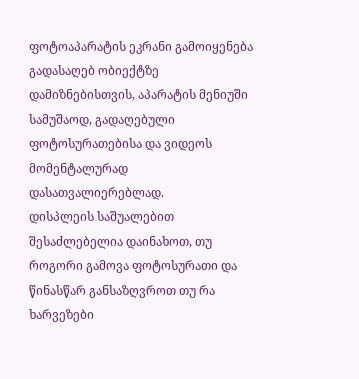ფოტოაპარატის ეკრანი გამოიყენება გადასაღებ ობიექტზე დამიზნებისთვის, აპარატის მენიუში სამუშაოდ, გადაღებული ფოტოსურათებისა და ვიდეოს მომენტალურად დასათვალიერებლად.
დისპლეის საშუალებით შესაძლებელია დაინახოთ, თუ როგორი გამოვა ფოტოსურათი და წინასწარ განსაზღვროთ თუ რა ხარვეზები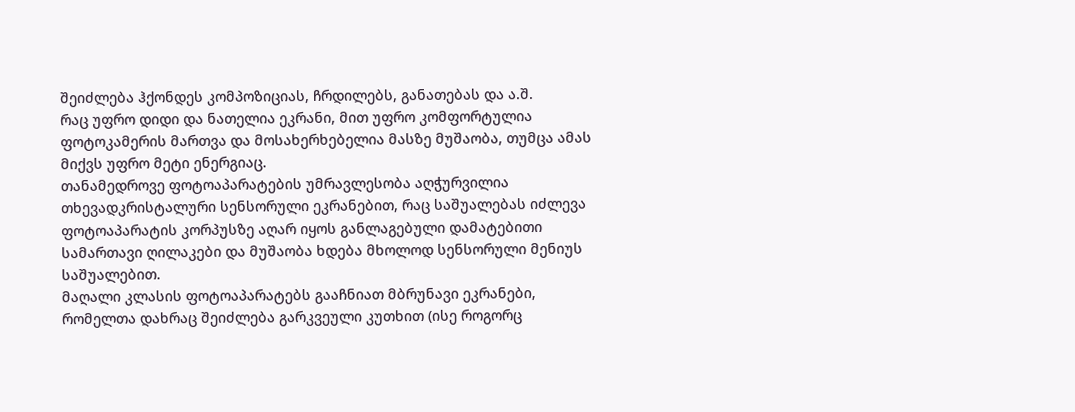შეიძლება ჰქონდეს კომპოზიციას, ჩრდილებს, განათებას და ა.შ.
რაც უფრო დიდი და ნათელია ეკრანი, მით უფრო კომფორტულია ფოტოკამერის მართვა და მოსახერხებელია მასზე მუშაობა, თუმცა ამას მიქვს უფრო მეტი ენერგიაც.
თანამედროვე ფოტოაპარატების უმრავლესობა აღჭურვილია თხევადკრისტალური სენსორული ეკრანებით, რაც საშუალებას იძლევა ფოტოაპარატის კორპუსზე აღარ იყოს განლაგებული დამატებითი სამართავი ღილაკები და მუშაობა ხდება მხოლოდ სენსორული მენიუს საშუალებით.
მაღალი კლასის ფოტოაპარატებს გააჩნიათ მბრუნავი ეკრანები, რომელთა დახრაც შეიძლება გარკვეული კუთხით (ისე როგორც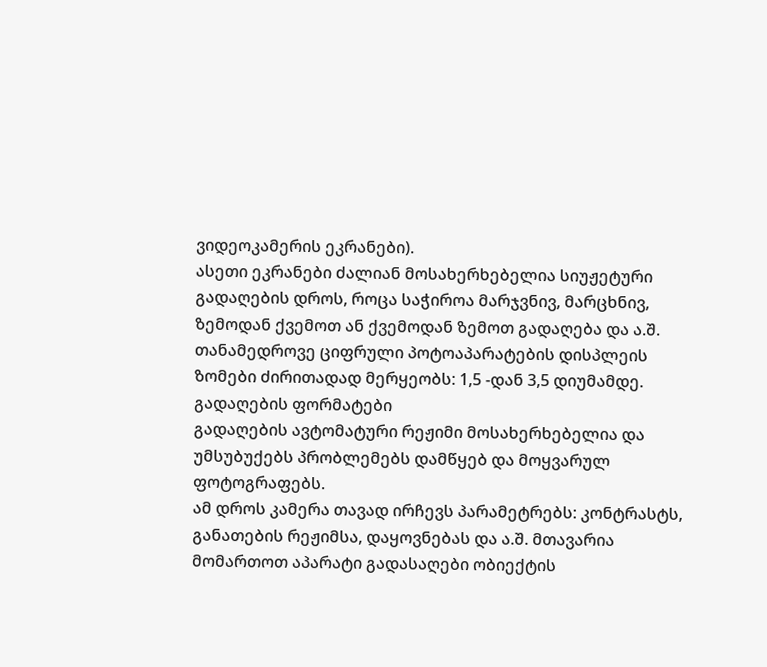ვიდეოკამერის ეკრანები).
ასეთი ეკრანები ძალიან მოსახერხებელია სიუჟეტური გადაღების დროს, როცა საჭიროა მარჯვნივ, მარცხნივ, ზემოდან ქვემოთ ან ქვემოდან ზემოთ გადაღება და ა.შ.
თანამედროვე ციფრული პოტოაპარატების დისპლეის ზომები ძირითადად მერყეობს: 1,5 -დან 3,5 დიუმამდე.
გადაღების ფორმატები
გადაღების ავტომატური რეჟიმი მოსახერხებელია და უმსუბუქებს პრობლემებს დამწყებ და მოყვარულ ფოტოგრაფებს.
ამ დროს კამერა თავად ირჩევს პარამეტრებს: კონტრასტს, განათების რეჟიმსა, დაყოვნებას და ა.შ. მთავარია მომართოთ აპარატი გადასაღები ობიექტის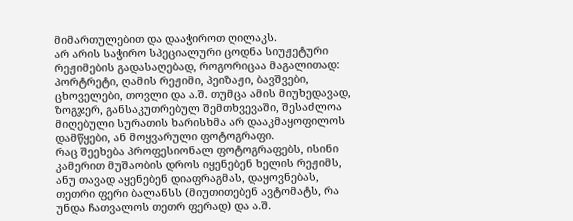მიმართულებით და დააჭიროთ ღილაკს.
არ არის საჭირო სპეციალური ცოდნა სიუჟეტური რეჟიმების გადასაღებად, როგორიცაა მაგალითად: პორტრეტი, ღამის რეჟიმი, პეიზაჟი, ბავშვები, ცხოველები, თოვლი და ა.შ. თუმცა ამის მიუხედავად, ზოგჯერ, განსაკუთრებულ შემთხვევაში, შესაძლოა მიღებული სურათის ხარისხმა არ დააკმაყოფილოს დამწყები, ან მოყვარული ფოტოგრაფი.
რაც შეეხება პროფესიონალ ფოტოგრაფებს, ისინი კამერით მუშაობის დროს იყენებენ ხელის რეჟიმს, ანუ თავად აყენებენ დიაფრაგმას, დაყოვნებას, თეთრი ფერი ბალანსს (მიუთითებენ ავტომატს, რა უნდა ჩათვალოს თეთრ ფერად) და ა.შ.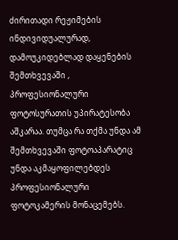ძირითადი რეჟიმების ინდივიდუალურად, დამოუკიდებლად დაყენების შემთხვევაში , პროფესიონალური ფოტოსურათის უპირატესობა აშკარაა. თუმცა რა თქმა უნდა ამ შემთხვევაში ფოტოაპარატიც უნდა აკმაყოფილებდეს პროფესიონალური ფოტოკამერის მონაცემებს.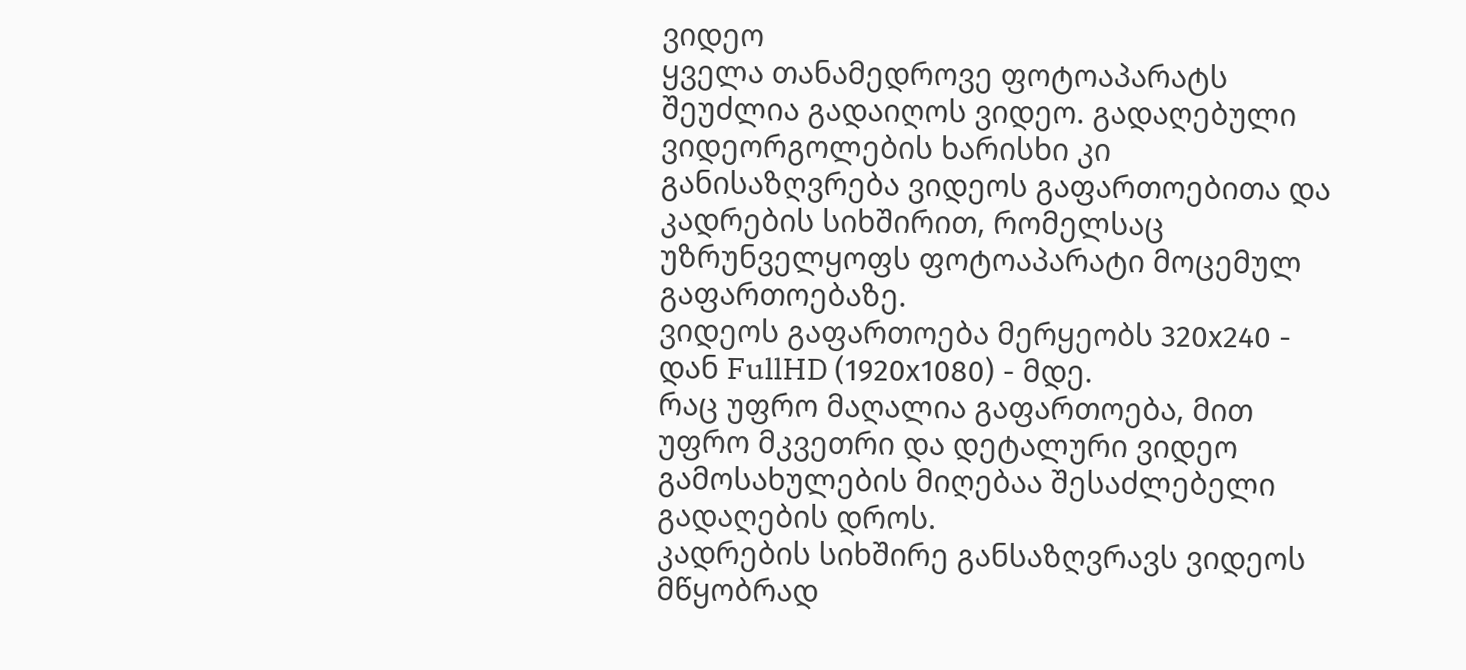ვიდეო
ყველა თანამედროვე ფოტოაპარატს შეუძლია გადაიღოს ვიდეო. გადაღებული ვიდეორგოლების ხარისხი კი განისაზღვრება ვიდეოს გაფართოებითა და კადრების სიხშირით, რომელსაც უზრუნველყოფს ფოტოაპარატი მოცემულ გაფართოებაზე.
ვიდეოს გაფართოება მერყეობს 320х240 - დან FullHD (1920х1080) - მდე.
რაც უფრო მაღალია გაფართოება, მით უფრო მკვეთრი და დეტალური ვიდეო გამოსახულების მიღებაა შესაძლებელი გადაღების დროს.
კადრების სიხშირე განსაზღვრავს ვიდეოს მწყობრად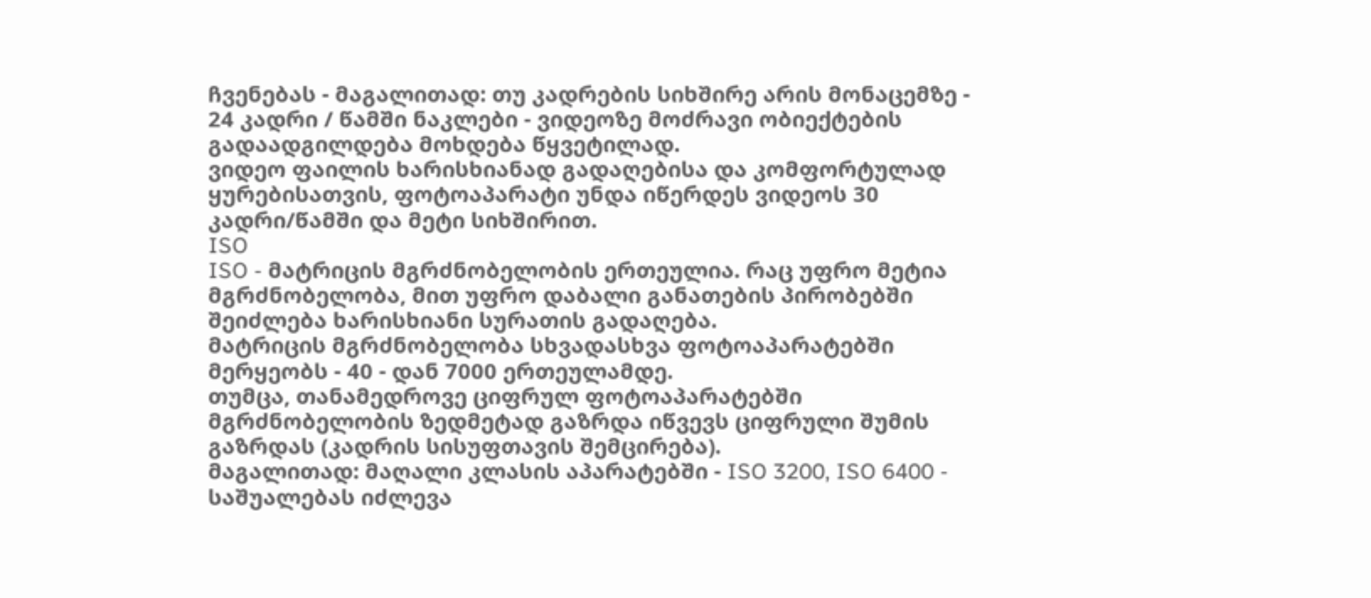ჩვენებას - მაგალითად: თუ კადრების სიხშირე არის მონაცემზე - 24 კადრი / წამში ნაკლები - ვიდეოზე მოძრავი ობიექტების გადაადგილდება მოხდება წყვეტილად.
ვიდეო ფაილის ხარისხიანად გადაღებისა და კომფორტულად ყურებისათვის, ფოტოაპარატი უნდა იწერდეს ვიდეოს 30 კადრი/წამში და მეტი სიხშირით.
ISO
ISO - მატრიცის მგრძნობელობის ერთეულია. რაც უფრო მეტია მგრძნობელობა, მით უფრო დაბალი განათების პირობებში შეიძლება ხარისხიანი სურათის გადაღება.
მატრიცის მგრძნობელობა სხვადასხვა ფოტოაპარატებში მერყეობს - 40 - დან 7000 ერთეულამდე.
თუმცა, თანამედროვე ციფრულ ფოტოაპარატებში მგრძნობელობის ზედმეტად გაზრდა იწვევს ციფრული შუმის გაზრდას (კადრის სისუფთავის შემცირება).
მაგალითად: მაღალი კლასის აპარატებში - ISO 3200, ISO 6400 - საშუალებას იძლევა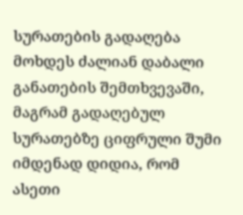სურათების გადაღება მოხდეს ძალიან დაბალი განათების შემთხვევაში, მაგრამ გადაღებულ სურათებზე ციფრული შუმი იმდენად დიდია, რომ ასეთი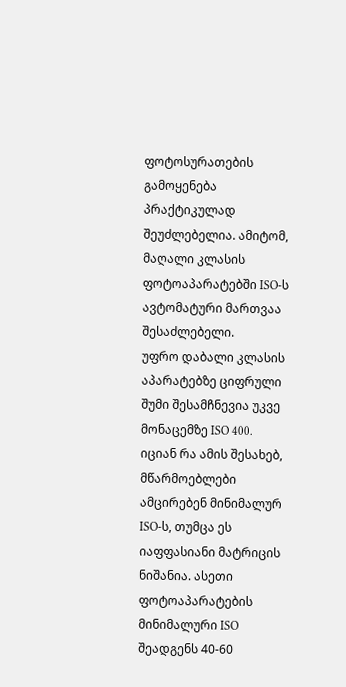ფოტოსურათების გამოყენება პრაქტიკულად შეუძლებელია. ამიტომ, მაღალი კლასის ფოტოაპარატებში ISO-ს ავტომატური მართვაა შესაძლებელი.
უფრო დაბალი კლასის აპარატებზე ციფრული შუმი შესამჩნევია უკვე მონაცემზე ISO 400. იციან რა ამის შესახებ, მწარმოებლები ამცირებენ მინიმალურ ISO-ს, თუმცა ეს იაფფასიანი მატრიცის ნიშანია. ასეთი ფოტოაპარატების მინიმალური ISO შეადგენს 40-60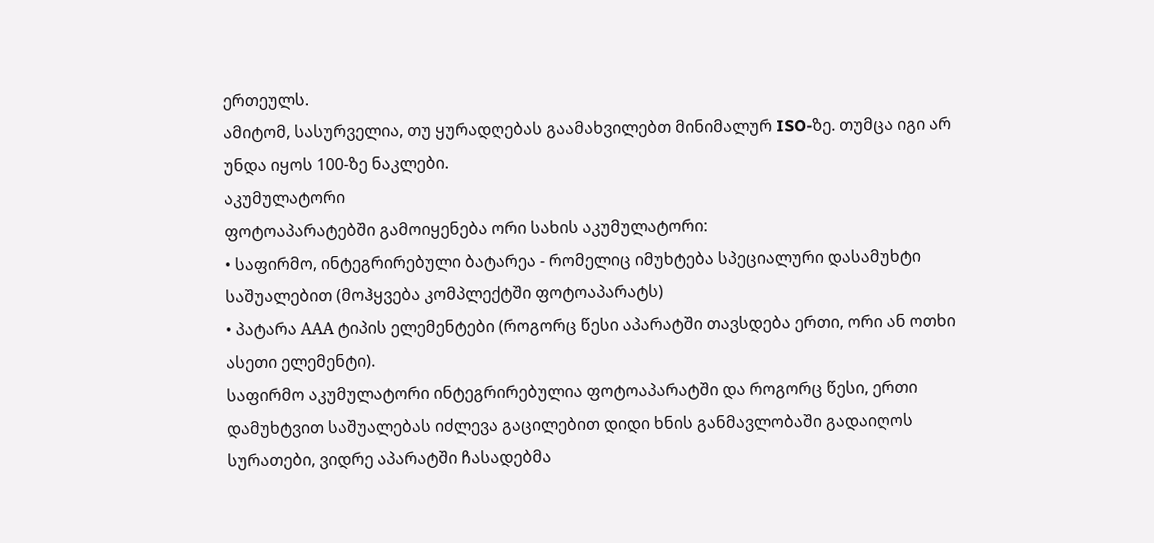ერთეულს.
ამიტომ, სასურველია, თუ ყურადღებას გაამახვილებთ მინიმალურ ISO-ზე. თუმცა იგი არ უნდა იყოს 100-ზე ნაკლები.
აკუმულატორი
ფოტოაპარატებში გამოიყენება ორი სახის აკუმულატორი:
• საფირმო, ინტეგრირებული ბატარეა - რომელიც იმუხტება სპეციალური დასამუხტი საშუალებით (მოჰყვება კომპლექტში ფოტოაპარატს)
• პატარა ААА ტიპის ელემენტები (როგორც წესი აპარატში თავსდება ერთი, ორი ან ოთხი ასეთი ელემენტი).
საფირმო აკუმულატორი ინტეგრირებულია ფოტოაპარატში და როგორც წესი, ერთი დამუხტვით საშუალებას იძლევა გაცილებით დიდი ხნის განმავლობაში გადაიღოს სურათები, ვიდრე აპარატში ჩასადებმა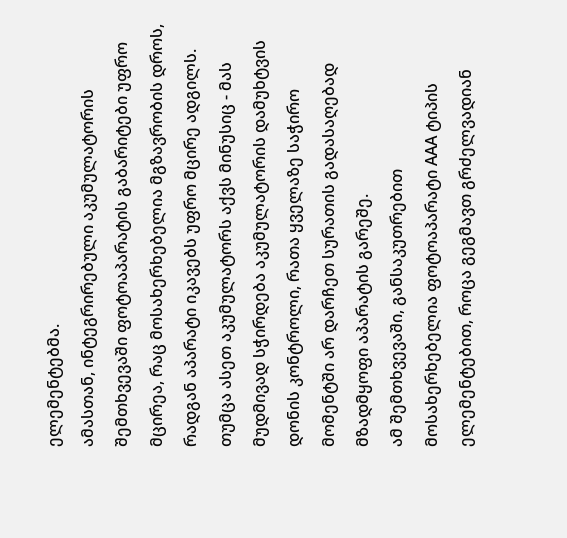ელემენტებმა.
ამასთან, ინტეგრირებული აკუმულატორის შემთხვევაში ფოტოაპარატის გაბარიტები უფრო მცირეა, რაც მოსახერხებელია მგზავრობის დროს, რადგან აპარატი იკავებს უფრო მცირე ადგილს.
თუმცა ასეთ აკუმულატორს აქვს მინუსიც - მას მუდმივად სჭირდება აკუმულატორის დამუხტვის დონის კონტროლი, რათა ყველაზე საჭირო მომენტში არ დარჩეთ სურათის გადასაღებად მზადმყოფი აპარატის გარეშე.
ამ შემთხვევაში, განსაკუთრებით მოსახერხებელია ფოტოაპარატი ААА ტიპის ელემენტებით, როცა გეგმავთ გრძელვადიან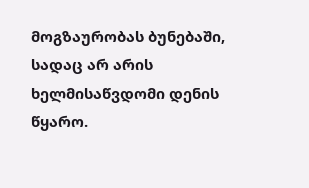მოგზაურობას ბუნებაში, სადაც არ არის ხელმისაწვდომი დენის წყარო.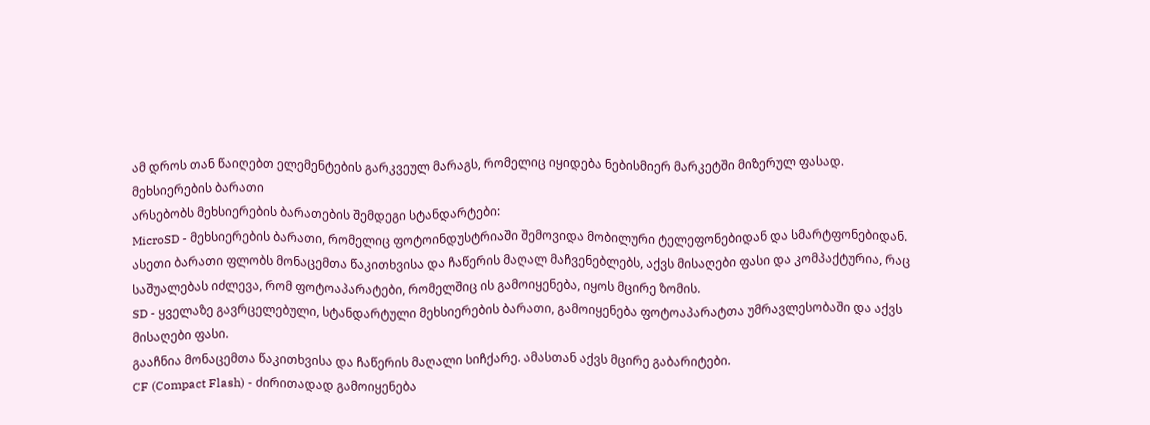ამ დროს თან წაიღებთ ელემენტების გარკვეულ მარაგს, რომელიც იყიდება ნებისმიერ მარკეტში მიზერულ ფასად.
მეხსიერების ბარათი
არსებობს მეხსიერების ბარათების შემდეგი სტანდარტები:
MicroSD - მეხსიერების ბარათი, რომელიც ფოტოინდუსტრიაში შემოვიდა მობილური ტელეფონებიდან და სმარტფონებიდან.
ასეთი ბარათი ფლობს მონაცემთა წაკითხვისა და ჩაწერის მაღალ მაჩვენებლებს, აქვს მისაღები ფასი და კომპაქტურია, რაც საშუალებას იძლევა, რომ ფოტოაპარატები, რომელშიც ის გამოიყენება, იყოს მცირე ზომის.
SD - ყველაზე გავრცელებული, სტანდარტული მეხსიერების ბარათი, გამოიყენება ფოტოაპარატთა უმრავლესობაში და აქვს მისაღები ფასი.
გააჩნია მონაცემთა წაკითხვისა და ჩაწერის მაღალი სიჩქარე. ამასთან აქვს მცირე გაბარიტები.
CF (Compact Flash) - ძირითადად გამოიყენება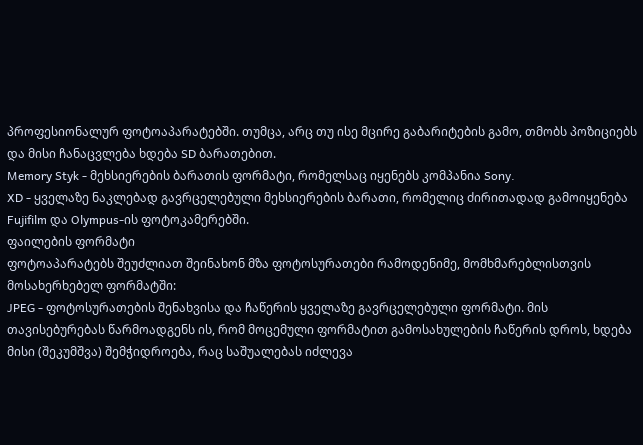პროფესიონალურ ფოტოაპარატებში. თუმცა, არც თუ ისე მცირე გაბარიტების გამო, თმობს პოზიციებს და მისი ჩანაცვლება ხდება SD ბარათებით.
Memory Styk - მეხსიერების ბარათის ფორმატი, რომელსაც იყენებს კომპანია Sony.
XD - ყველაზე ნაკლებად გავრცელებული მეხსიერების ბარათი, რომელიც ძირითადად გამოიყენება Fujifilm და Olympus-ის ფოტოკამერებში.
ფაილების ფორმატი
ფოტოაპარატებს შეუძლიათ შეინახონ მზა ფოტოსურათები რამოდენიმე, მომხმარებლისთვის მოსახერხებელ ფორმატში:
JPEG - ფოტოსურათების შენახვისა და ჩაწერის ყველაზე გავრცელებული ფორმატი. მის თავისებურებას წარმოადგენს ის, რომ მოცემული ფორმატით გამოსახულების ჩაწერის დროს, ხდება მისი (შეკუმშვა) შემჭიდროება, რაც საშუალებას იძლევა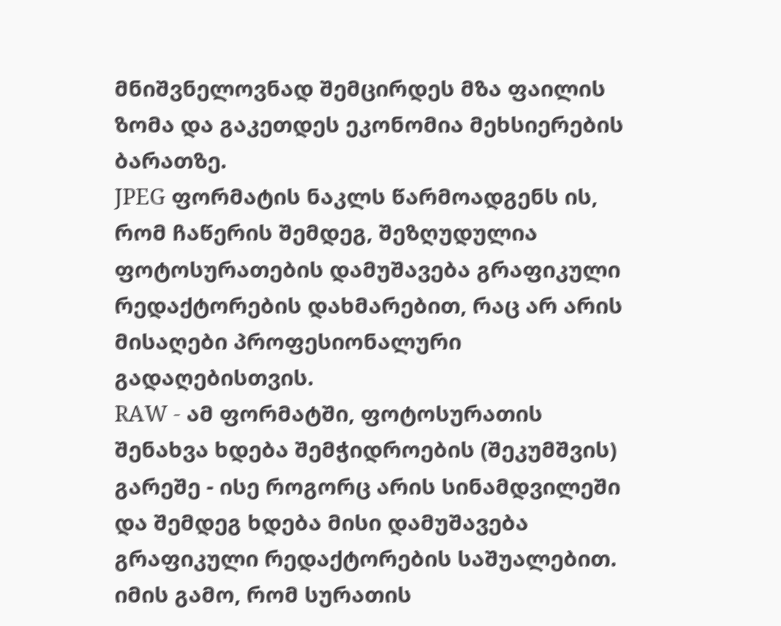მნიშვნელოვნად შემცირდეს მზა ფაილის ზომა და გაკეთდეს ეკონომია მეხსიერების ბარათზე.
JPEG ფორმატის ნაკლს წარმოადგენს ის, რომ ჩაწერის შემდეგ, შეზღუდულია ფოტოსურათების დამუშავება გრაფიკული რედაქტორების დახმარებით, რაც არ არის მისაღები პროფესიონალური გადაღებისთვის.
RAW - ამ ფორმატში, ფოტოსურათის შენახვა ხდება შემჭიდროების (შეკუმშვის) გარეშე - ისე როგორც არის სინამდვილეში და შემდეგ ხდება მისი დამუშავება გრაფიკული რედაქტორების საშუალებით.
იმის გამო, რომ სურათის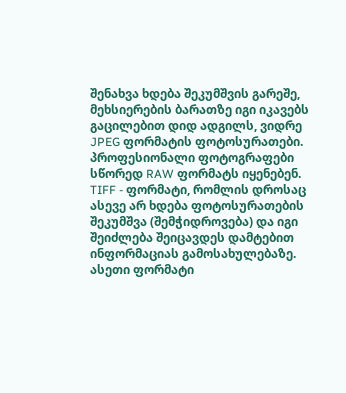შენახვა ხდება შეკუმშვის გარეშე, მეხსიერების ბარათზე იგი იკავებს გაცილებით დიდ ადგილს, ვიდრე JPEG ფორმატის ფოტოსურათები. პროფესიონალი ფოტოგრაფები სწორედ RAW ფორმატს იყენებენ.
TIFF - ფორმატი, რომლის დროსაც ასევე არ ხდება ფოტოსურათების შეკუმშვა (შემჭიდროვება) და იგი შეიძლება შეიცავდეს დამტებით ინფორმაციას გამოსახულებაზე.
ასეთი ფორმატი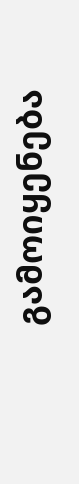გამოიყენება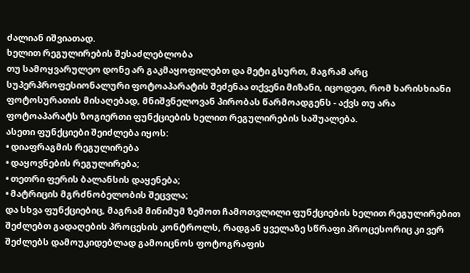ძალიან იშვიათად.
ხელით რეგულირების შესაძლებლობა
თუ სამოყვარულეო დონე არ გაკმაყოფილებთ და მეტი გსურთ, მაგრამ არც სუპერპროფესიონალური ფოტოაპარატის შეძენაა თქვენი მიზანი, იცოდეთ, რომ ხარისხიანი ფოტოსურათის მისაღებად, მნიშვნელოვან პირობას წარმოადგენს - აქვს თუ არა ფოტოაპარატს ზოგიერთი ფუნქციების ხელით რეგულირების საშუალება.
ასეთი ფუნქციები შეიძლება იყოს:
• დიაფრაგმის რეგულირება
• დაყოვნების რეგულირება;
• თეთრი ფერის ბალანსის დაყენება;
• მატრიცის მგრძნობელობის შეცვლა;
და სხვა ფუნქციებიც, მაგრამ მინიმუმ ზემოთ ჩამოთვლილი ფუნქციების ხელით რეგულირებით შეძლებთ გადაღების პროცესის კონტროლს, რადგან ყველაზე სწრაფი პროცესორიც კი ვერ შეძლებს დამოუკიდებლად გამოიცნოს ფოტოგრაფის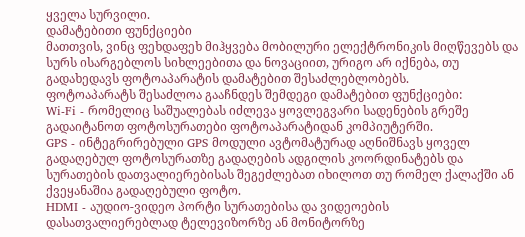ყველა სურვილი.
დამატებითი ფუნქციები
მათთვის, ვინც ფეხდაფეხ მიჰყვება მობილური ელექტრონიკის მიღწევებს და სურს ისარგებლოს სიხლეებითა და ნოვაციით, ურიგო არ იქნება, თუ გადახედავს ფოტოაპარატის დამატებით შესაძლებლობებს.
ფოტოაპარატს შესაძლოა გააჩნდეს შემდეგი დამატებით ფუნქციები:
Wi-Fi - რომელიც საშუალებას იძლევა ყოვლეგვარი სადენების გრეშე გადაიტანოთ ფოტოსურათები ფოტოაპარატიდან კომპიუტერში.
GPS - ინტეგრირებული GPS მოდული ავტომატურად აღნიშნავს ყოველ გადაღებულ ფოტოსურათზე გადაღების ადგილის კოორდინატებს და სურათების დათვალიერებისას შეგეძლებათ იხილოთ თუ რომელ ქალაქში ან ქვეყანაშია გადაღებული ფოტო.
HDMI - აუდიო-ვიდეო პორტი სურათებისა და ვიდეოების დასათვალიერებლად ტელევიზორზე ან მონიტორზე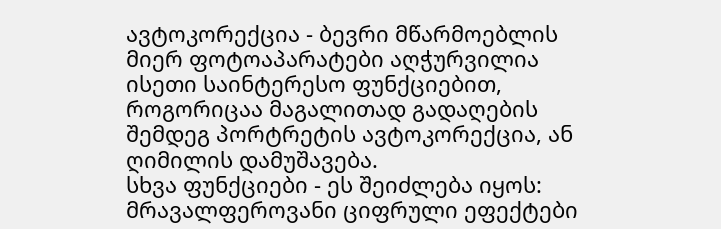ავტოკორექცია - ბევრი მწარმოებლის მიერ ფოტოაპარატები აღჭურვილია ისეთი საინტერესო ფუნქციებით, როგორიცაა მაგალითად გადაღების შემდეგ პორტრეტის ავტოკორექცია, ან ღიმილის დამუშავება.
სხვა ფუნქციები - ეს შეიძლება იყოს: მრავალფეროვანი ციფრული ეფექტები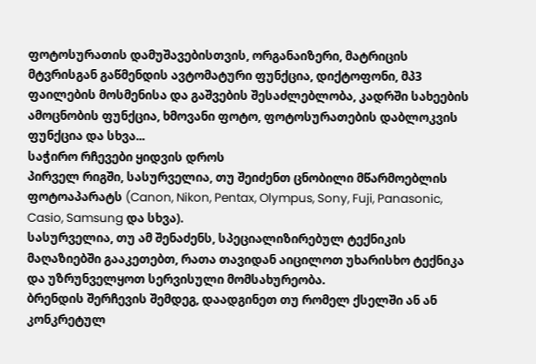ფოტოსურათის დამუშავებისთვის, ორგანაიზერი, მატრიცის მტვრისგან გაწმენდის ავტომატური ფუნქცია, დიქტოფონი, მპ3 ფაილების მოსმენისა და გაშვების შესაძლებლობა, კადრში სახეების ამოცნობის ფუნქცია, ხმოვანი ფოტო, ფოტოსურათების დაბლოკვის ფუნქცია და სხვა...
საჭირო რჩევები ყიდვის დროს
პირველ რიგში, სასურველია, თუ შეიძენთ ცნობილი მწარმოებლის ფოტოაპარატს (Canon, Nikon, Pentax, Olympus, Sony, Fuji, Panasonic, Casio, Samsung და სხვა).
სასურველია, თუ ამ შენაძენს, სპეციალიზირებულ ტექნიკის მაღაზიებში გააკეთებთ, რათა თავიდან აიცილოთ უხარისხო ტექნიკა და უზრუნველყოთ სერვისული მომსახურეობა.
ბრენდის შერჩევის შემდეგ, დაადგინეთ თუ რომელ ქსელში ან ან კონკრეტულ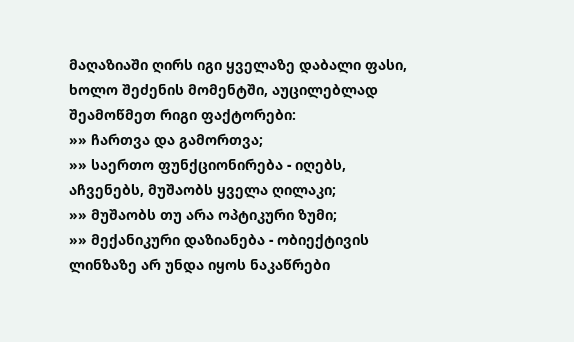მაღაზიაში ღირს იგი ყველაზე დაბალი ფასი, ხოლო შეძენის მომენტში, აუცილებლად შეამოწმეთ რიგი ფაქტორები:
»» ჩართვა და გამორთვა;
»» საერთო ფუნქციონირება - იღებს, აჩვენებს, მუშაობს ყველა ღილაკი;
»» მუშაობს თუ არა ოპტიკური ზუმი;
»» მექანიკური დაზიანება - ობიექტივის ლინზაზე არ უნდა იყოს ნაკაწრები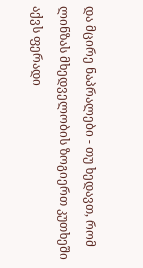და მცირე ნაპრალები - თუ ხედავთ, რომ ლინზას მხედველობის ზოგიერთ კუთხეში აქვს ფერადი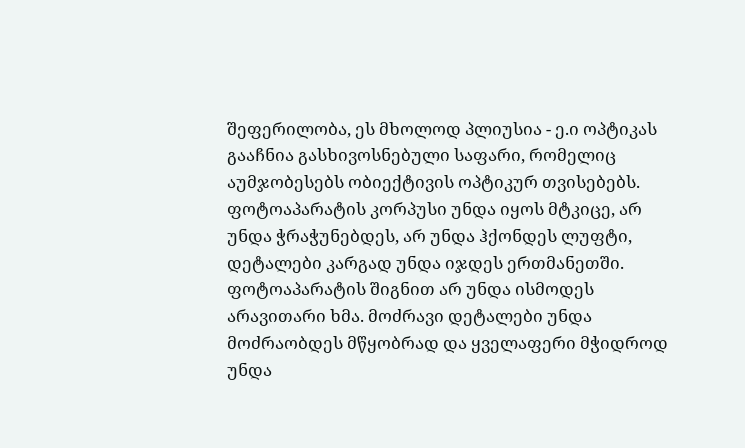შეფერილობა, ეს მხოლოდ პლიუსია - ე.ი ოპტიკას გააჩნია გასხივოსნებული საფარი, რომელიც აუმჯობესებს ობიექტივის ოპტიკურ თვისებებს.
ფოტოაპარატის კორპუსი უნდა იყოს მტკიცე, არ უნდა ჭრაჭუნებდეს, არ უნდა ჰქონდეს ლუფტი, დეტალები კარგად უნდა იჯდეს ერთმანეთში. ფოტოაპარატის შიგნით არ უნდა ისმოდეს არავითარი ხმა. მოძრავი დეტალები უნდა მოძრაობდეს მწყობრად და ყველაფერი მჭიდროდ უნდა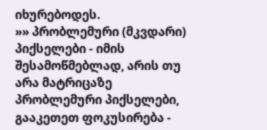იხურებოდეს.
»» პრობლემური (მკვდარი) პიქსელები - იმის შესამოწმებლად, არის თუ არა მატრიცაზე პრობლემური პიქსელები, გააკეთეთ ფოკუსირება -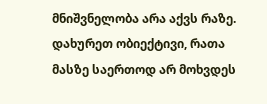მნიშვნელობა არა აქვს რაზე. დახურეთ ობიექტივი, რათა მასზე საერთოდ არ მოხვდეს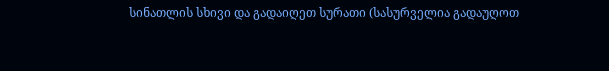სინათლის სხივი და გადაიღეთ სურათი (სასურველია გადაუღოთ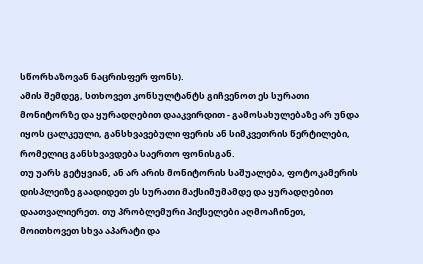სწორხაზოვან ნაცრისფერ ფონს).
ამის შემდეგ, სთხოვეთ კონსულტანტს გიჩვენოთ ეს სურათი მონიტორზე და ყურადღებით დააკვირდით - გამოსახულებაზე არ უნდა იყოს ცალკეული, განსხვავებული ფერის ან სიმკვეთრის წერტილები, რომელიც განსხვავდება საერთო ფონისგან.
თუ უარს გეტყვიან, ან არ არის მონიტორის საშუალება, ფოტოკამერის დისპლეიზე გაადიდეთ ეს სურათი მაქსიმუმამდე და ყურადღებით დაათვალიერეთ. თუ პრობლემური პიქსელები აღმოაჩინეთ, მოითხოვეთ სხვა აპარატი და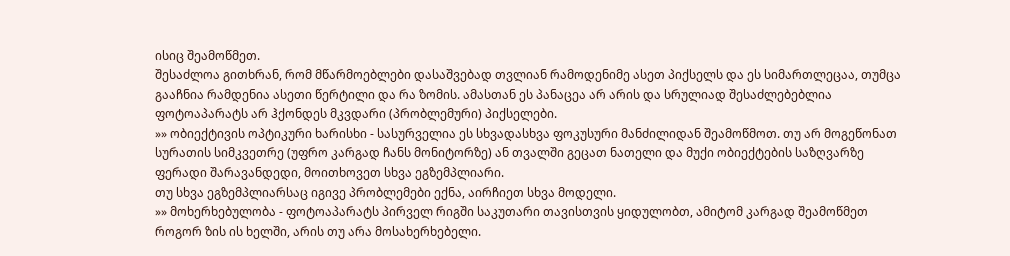ისიც შეამოწმეთ.
შესაძლოა გითხრან, რომ მწარმოებლები დასაშვებად თვლიან რამოდენიმე ასეთ პიქსელს და ეს სიმართლეცაა, თუმცა გააჩნია რამდენია ასეთი წერტილი და რა ზომის. ამასთან ეს პანაცეა არ არის და სრულიად შესაძლებებლია ფოტოაპარატს არ ჰქონდეს მკვდარი (პრობლემური) პიქსელები.
»» ობიექტივის ოპტიკური ხარისხი - სასურველია ეს სხვადასხვა ფოკუსური მანძილიდან შეამოწმოთ. თუ არ მოგეწონათ სურათის სიმკვეთრე (უფრო კარგად ჩანს მონიტორზე) ან თვალში გეცათ ნათელი და მუქი ობიექტების საზღვარზე ფერადი შარავანდედი, მოითხოვეთ სხვა ეგზემპლიარი.
თუ სხვა ეგზემპლიარსაც იგივე პრობლემები ექნა, აირჩიეთ სხვა მოდელი.
»» მოხერხებულობა - ფოტოაპარატს პირველ რიგში საკუთარი თავისთვის ყიდულობთ, ამიტომ კარგად შეამოწმეთ როგორ ზის ის ხელში, არის თუ არა მოსახერხებელი.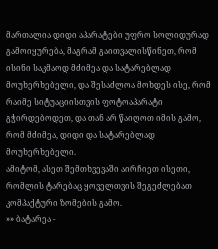მართალია დიდი აპარატები უფრო სოლიდურად გამოიყურება, მაგრამ გაითვალისწინეთ, რომ ისინი საკმაოდ მძიმეა და სატარებლად მოუხერხებელი, და შესაძლოა მოხდეს ისე, რომ რაიმე სიტუაციისთვის ფოტოაპარატი გჭირდებოდეთ, და თან არ წაიღოთ იმის გამო, რომ მძიმეა, დიდი და სატარებლად მოუხერხებელი.
ამიტომ, ასეთ შემთხვევაში აირჩიეთ ისეთი, რომლის ტარებაც ყოველთვის შეგეძლებათ კომპაქტური ზომების გამო.
»» ბატარეა -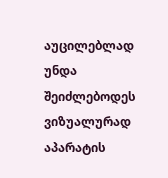აუცილებლად უნდა შეიძლებოდეს ვიზუალურად აპარატის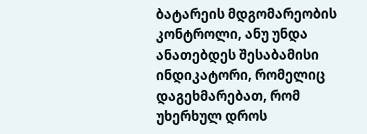ბატარეის მდგომარეობის კონტროლი, ანუ უნდა ანათებდეს შესაბამისი ინდიკატორი, რომელიც დაგეხმარებათ, რომ უხერხულ დროს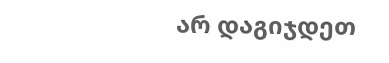არ დაგიჯდეთ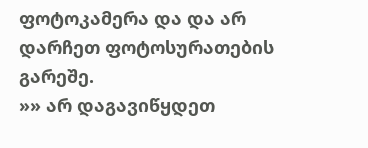ფოტოკამერა და და არ დარჩეთ ფოტოსურათების გარეშე.
»» არ დაგავიწყდეთ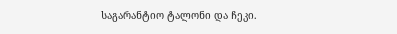საგარანტიო ტალონი და ჩეკი.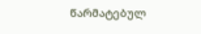წარმატებულ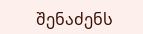შენაძენს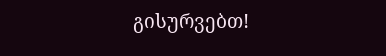გისურვებთ!